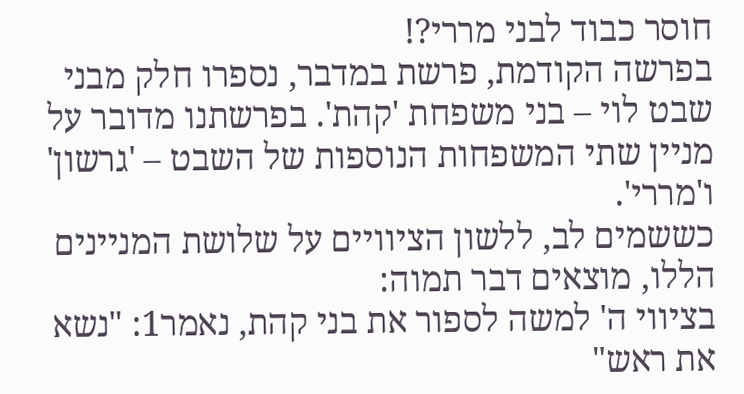חוסר כבוד לבני מררי?!
בפרשה הקודמת, פרשת במדבר, נספרו חלק מבני שבט לוי – בני משפחת 'קהת'. בפרשתנו מדובר על מניין שתי המשפחות הנוספות של השבט – 'גרשון' ו'מררי'.
כששמים לב, ללשון הציוויים על שלושת המניינים הללו, מוצאים דבר תמוה:
בציווי ה' למשה לספור את בני קהת, נאמר1: "נשא את ראש"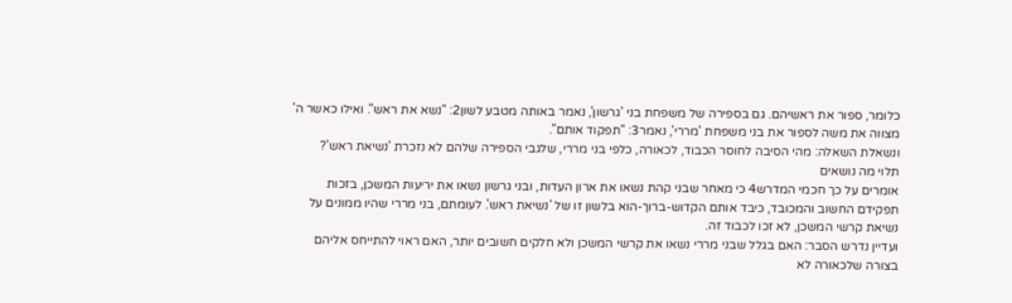כלומר, ספור את ראשיהם. גם בספירה של משפחת בני 'גרשון', נאמר באותה מטבע לשון2: "נשא את ראש". ואילו כאשר ה' מצווה את משה לספור את בני משפחת 'מררי', נאמר3: "תפקוד אותם".
ונשאלת השאלה: מהי הסיבה לחוסר הכבוד, לכאורה, כלפי בני מררי, שלגבי הספירה שלהם לא נזכרת 'נשיאת ראש'?
תלוי מה נושאים
אומרים על כך חכמי המדרש4 כי מאחר שבני קהת נשאו את ארון העדות, ובני גרשון נשאו את יריעות המשכן, בזכות תפקידם החשוב והמכובד, כיבד אותם הקדוש-ברוך-הוא בלשון זו של 'נשיאת ראש'. לעומתם, בני מררי שהיו ממונים על נשיאת קרשי המשכן, לא זכו לכבוד זה.
ועדיין נדרש הסבר: האם בגלל שבני מררי נשאו את קרשי המשכן ולא חלקים חשובים יותר, האם ראוי להתייחס אליהם בצורה שלכאורה לא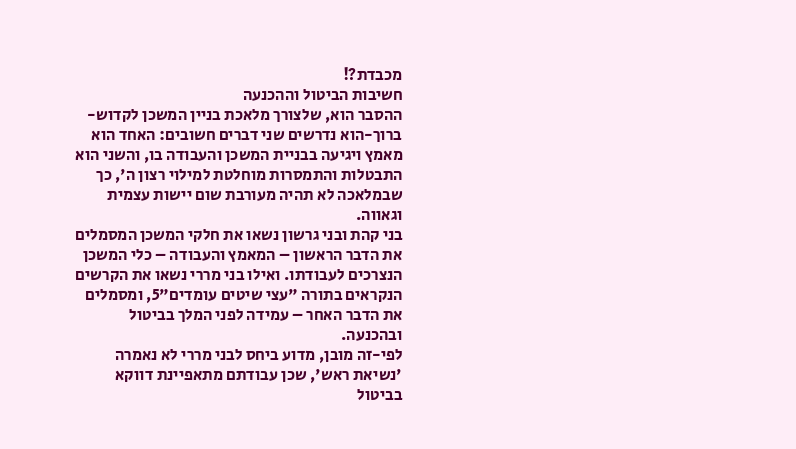מכבדת?!
חשיבות הביטול וההכנעה
ההסבר הוא, שלצורך מלאכת בניין המשכן לקדוש-ברוך-הוא נדרשים שני דברים חשובים: האחד הוא מאמץ ויגיעה בבניית המשכן והעבודה בו, והשני הוא התבטלות והתמסרות מוחלטת למילוי רצון ה', כך שבמלאכה לא תהיה מעורבת שום יישות עצמית וגאווה.
בני קהת ובני גרשון נשאו את חלקי המשכן המסמלים את הדבר הראשון – המאמץ והעבודה – כלי המשכן הנצרכים לעבודתו. ואילו בני מררי נשאו את הקרשים הנקראים בתורה "עצי שיטים עומדים"5, ומסמלים את הדבר האחר – עמידה לפני המלך בביטול ובהכנעה.
לפי-זה מובן, מדוע ביחס לבני מררי לא נאמרה 'נשיאת ראש', שכן עבודתם מתאפיינת דווקא בביטול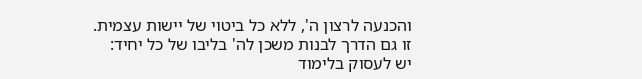והכנעה לרצון ה', ללא כל ביטוי של יישות עצמית.
זו גם הדרך לבנות משכן לה' בליבו של כל יחיד:
יש לעסוק בלימוד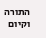התורה וקיום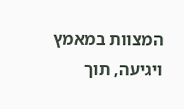המצוות במאמץ ויגיעה, תוך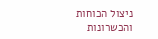ניצול הכוחות והכשרונות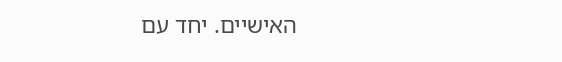האישיים. יחד עם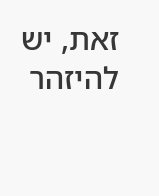זאת, יש להיזהר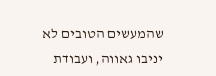שהמעשים הטובים לא יניבו גאווה, ועבודת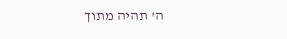ה' תהיה מתוך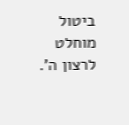ביטול מוחלט לרצון ה'.